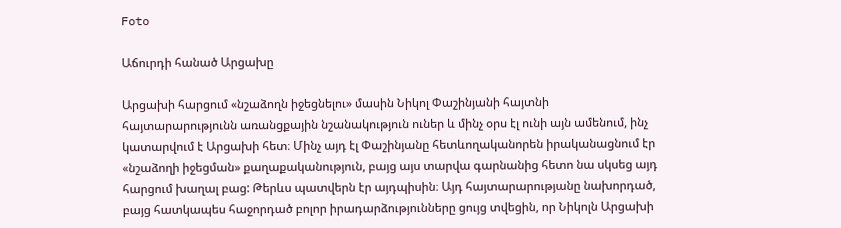Foto

Աճուրդի հանած Արցախը

Արցախի հարցում «նշաձողն իջեցնելու» մասին Նիկոլ Փաշինյանի հայտնի հայտարարությունն առանցքային նշանակություն ուներ և մինչ օրս էլ ունի այն ամենում, ինչ կատարվում է Արցախի հետ։ Մինչ այդ էլ Փաշինյանը հետևողականորեն իրականացնում էր «նշաձողի իջեցման» քաղաքականություն, բայց այս տարվա գարնանից հետո նա սկսեց այդ հարցում խաղալ բաց: Թերևս պատվերն էր այդպիսին։ Այդ հայտարարությանը նախորդած, բայց հատկապես հաջորդած բոլոր իրադարձությունները ցույց տվեցին, որ Նիկոլն Արցախի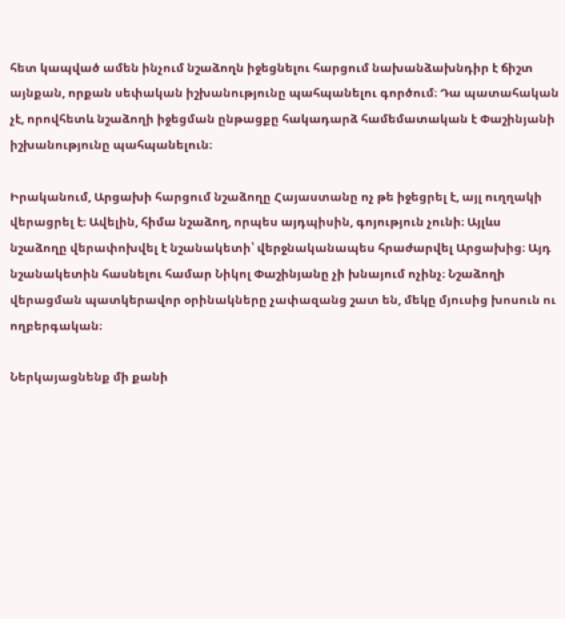հետ կապված ամեն ինչում նշաձողն իջեցնելու հարցում նախանձախնդիր է ճիշտ այնքան, որքան սեփական իշխանությունը պահպանելու գործում։ Դա պատահական չէ, որովհետև նշաձողի իջեցման ընթացքը հակադարձ համեմատական է Փաշինյանի իշխանությունը պահպանելուն։

Իրականում, Արցախի հարցում նշաձողը Հայաստանը ոչ թե իջեցրել է, այլ ուղղակի վերացրել է։ Ավելին, հիմա նշաձող, որպես այդպիսին, գոյություն չունի։ Այլևս նշաձողը վերափոխվել է նշանակետի՝ վերջնականապես հրաժարվել Արցախից։ Այդ նշանակետին հասնելու համար Նիկոլ Փաշինյանը չի խնայում ոչինչ։ Նշաձողի վերացման պատկերավոր օրինակները չափազանց շատ են, մեկը մյուսից խոսուն ու ողբերգական։

Ներկայացնենք մի քանի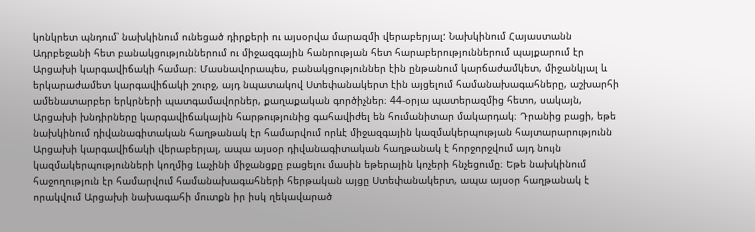կոնկրետ պնդում՝ նախկինում ունեցած դիրքերի ու այսօրվա մարազմի վերաբերյալ: Նախկինում Հայաստանն Ադրբեջանի հետ բանակցություններում ու միջազգային հանրության հետ հարաբերություններում պայքարում էր Արցախի կարգավիճակի համար։ Մասնավորապես, բանակցություններ էին ընթանում կարճաժամկետ, միջանկյալ և երկարաժամետ կարգավիճակի շուրջ, այդ նպատակով Ստեփանակերտ էին այցելում համանախագահները, աշխարհի ամենատարբեր երկրների պատգամավորներ, քաղաքական գործիչներ։ 44-օրյա պատերազմից հետո, սակայն, Արցախի խնդիրները կարգավիճակային հարթությունից գահավիժել են հումանիտար մակարդակ։ Դրանից բացի, եթե նախկինում դիվանագիտական հաղթանակ էր համարվում որևէ միջազգային կազմակերպության հայտարարությունն Արցախի կարգավիճակի վերաբերյալ, ապա այսօր դիվանագիտական հաղթանակ է հորջորջվում այդ նույն կազմակերպությունների կողմից Լաչինի միջանցքը բացելու մասին եթերային կոչերի հնչեցումը։ Եթե նախկինում հաջողություն էր համարվում համանախագահների հերթական այցը Ստեփանակերտ, ապա այսօր հաղթանակ է որակվում Արցախի նախագահի մուտքն իր իսկ ղեկավարած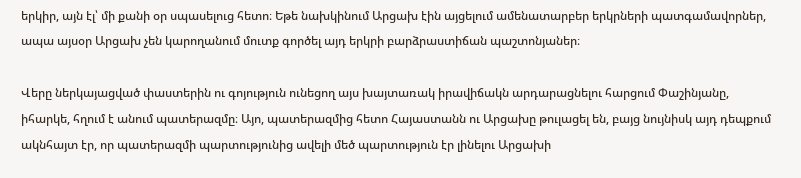երկիր, այն էլ՝ մի քանի օր սպասելուց հետո։ Եթե նախկինում Արցախ էին այցելում ամենատարբեր երկրների պատգամավորներ, ապա այսօր Արցախ չեն կարողանում մուտք գործել այդ երկրի բարձրաստիճան պաշտոնյաներ։

Վերը ներկայացված փաստերին ու գոյություն ունեցող այս խայտառակ իրավիճակն արդարացնելու հարցում Փաշինյանը, իհարկե, հղում է անում պատերազմը։ Այո, պատերազմից հետո Հայաստանն ու Արցախը թուլացել են, բայց նույնիսկ այդ դեպքում ակնհայտ էր, որ պատերազմի պարտությունից ավելի մեծ պարտություն էր լինելու Արցախի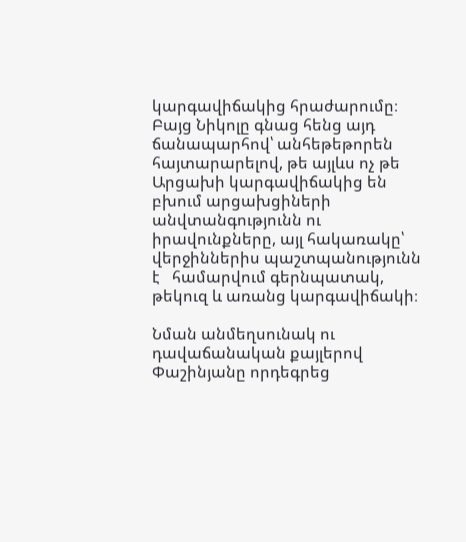կարգավիճակից հրաժարումը։ Բայց Նիկոլը գնաց հենց այդ ճանապարհով՝ անհեթեթորեն հայտարարելով, թե այլևս ոչ թե Արցախի կարգավիճակից են բխում արցախցիների անվտանգությունն ու իրավունքները, այլ հակառակը՝ վերջիններիս պաշտպանությունն է   համարվում գերնպատակ, թեկուզ և առանց կարգավիճակի։

Նման անմեղսունակ ու դավաճանական քայլերով Փաշինյանը որդեգրեց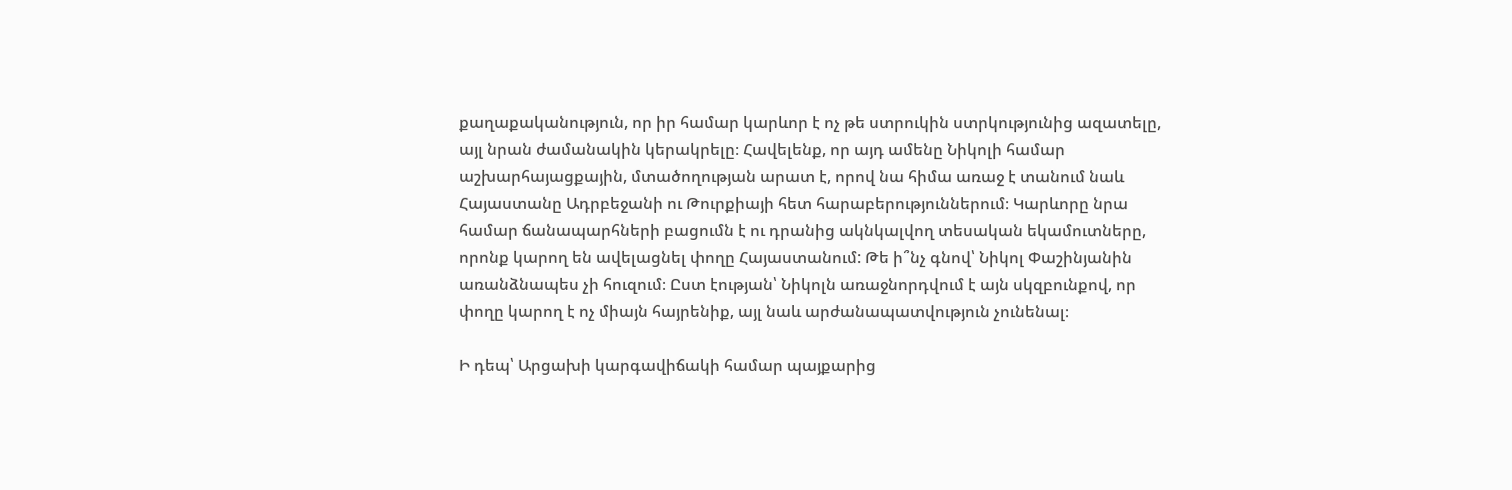քաղաքականություն, որ իր համար կարևոր է ոչ թե ստրուկին ստրկությունից ազատելը, այլ նրան ժամանակին կերակրելը։ Հավելենք, որ այդ ամենը Նիկոլի համար աշխարհայացքային, մտածողության արատ է, որով նա հիմա առաջ է տանում նաև Հայաստանը Ադրբեջանի ու Թուրքիայի հետ հարաբերություններում։ Կարևորը նրա համար ճանապարհների բացումն է ու դրանից ակնկալվող տեսական եկամուտները, որոնք կարող են ավելացնել փողը Հայաստանում: Թե ի՞նչ գնով՝ Նիկոլ Փաշինյանին առանձնապես չի հուզում։ Ըստ էության՝ Նիկոլն առաջնորդվում է այն սկզբունքով, որ փողը կարող է ոչ միայն հայրենիք, այլ նաև արժանապատվություն չունենալ։

Ի դեպ՝ Արցախի կարգավիճակի համար պայքարից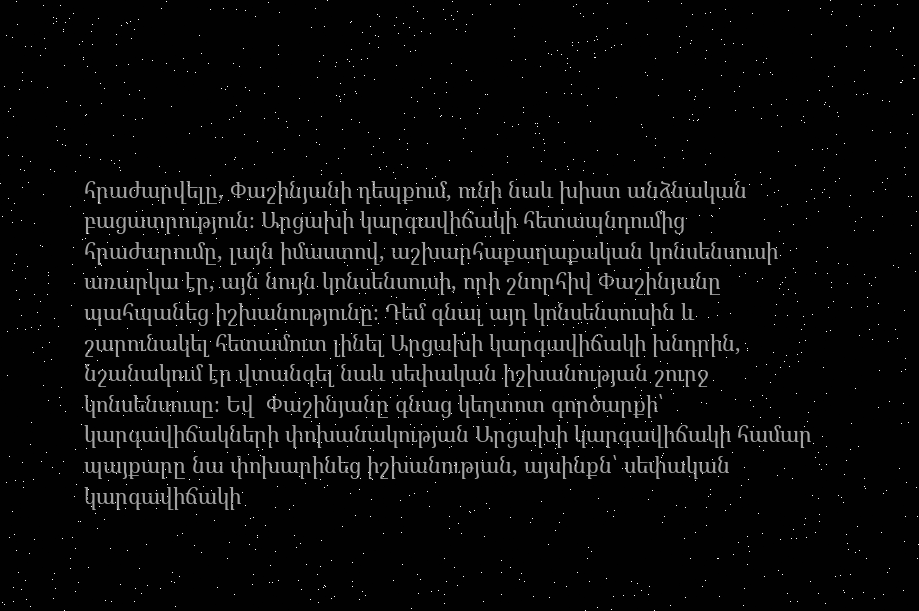հրաժարվելը, Փաշինյանի դեպքում, ունի նաև խիստ անձնական բացատրություն։ Արցախի կարգավիճակի հետապնդումից հրաժարումը, լայն իմաստով, աշխարհաքաղաքական կոնսենսուսի առարկա էր, այն նույն կոնսենսուսի, որի շնորհիվ Փաշինյանը պահպանեց իշխանությունը։ Դեմ գնալ այդ կոնսենսուսին և շարունակել հետամուտ լինել Արցախի կարգավիճակի խնդրին, նշանակում էր վտանգել նաև սեփական իշխանության շուրջ կոնսենսուսը։ Եվ  Փաշինյանը գնաց կեղտոտ գործարքի՝ կարգավիճակների փոխանակության Արցախի կարգավիճակի համար պայքարը նա փոխարինեց իշխանության, այսինքն՝ սեփական կարգավիճակի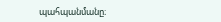պահպանմանը։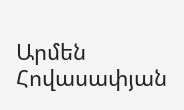Արմեն Հովասափյան